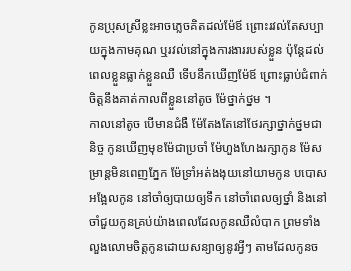កូនប្រុសស្រីខ្លះអាចភ្លេចគិតដល់ម៉ែឪ ព្រោះរវល់តែសប្បាយក្នុងកាមគុណ ឬរវល់នៅក្នុងការងាររបស់ខ្លួន ប៉ុន្តែដល់ពេលខ្លួនធ្លាក់ខ្លួនឈឺ ទើបនឹកឃើញម៉ែឪ ព្រោះធ្លាប់ជំពាក់ចិត្តនឹងគាត់កាលពីខ្លួននៅតូច ម៉ែថ្នាក់ថ្នម ។
កាលនៅតូច បើមានជំងឺ ម៉ែតែងតែនៅថែរក្សាថ្នាក់ថ្នមជានិច្ច កូនឃើញមុខម៉ែជាប្រចាំ ម៉ែហួងហែងរក្សាកូន ម៉ែសម្រាន្តមិនពេញភ្នែក ម៉ែទ្រាំអត់ងងុយនៅយាមកូន បបោសអង្អែលកូន នៅចាំឲ្យបាយឲ្យទឹក នៅចាំពេលឲ្យថ្នាំ និងនៅចាំជួយកូនគ្រប់យ៉ាងពេលដែលកូនឈឺលំបាក ព្រមទាំងលួងលោមចិត្តកូនដោយសន្យាឲ្យនូវអ្វីៗ តាមដែលកូនច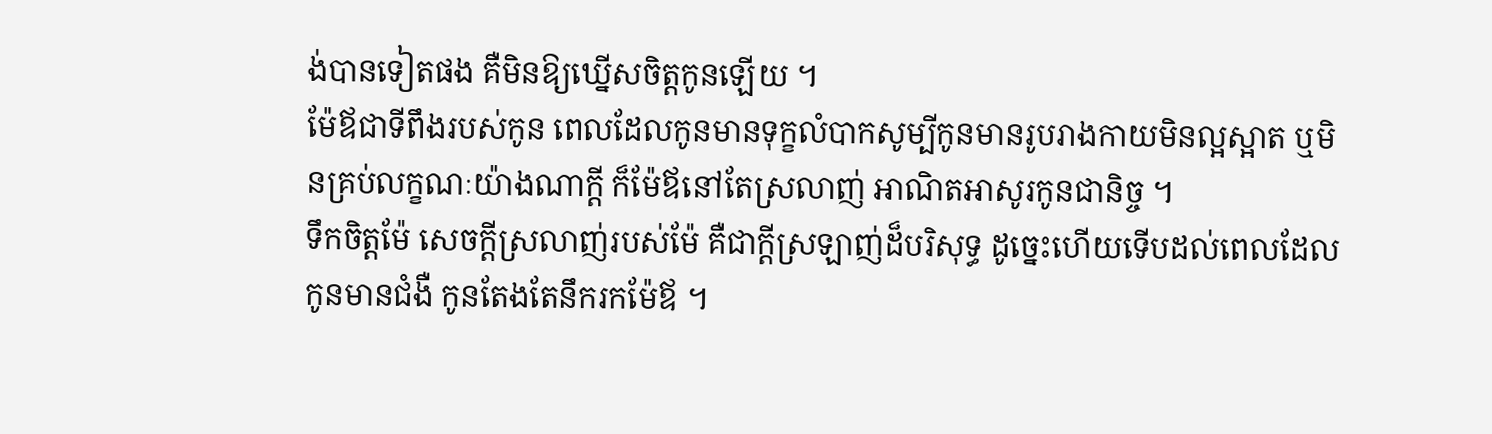ង់បានទៀតផង គឺមិនឱ្យឃ្នើសចិត្តកូនឡើយ ។
ម៉ែឪជាទីពឹងរបស់កូន ពេលដែលកូនមានទុក្ខលំបាកសូម្បីកូនមានរូបរាងកាយមិនល្អស្អាត ឬមិនគ្រប់លក្ខណៈយ៉ាងណាក្ដី ក៏ម៉ែឪនៅតែស្រលាញ់ អាណិតអាសូរកូនជានិច្ច ។
ទឹកចិត្តម៉ែ សេចក្ដីស្រលាញ់របស់ម៉ែ គឺជាក្ដីស្រឡាញ់ដ៏បរិសុទ្ធ ដូច្នេះហើយទើបដល់ពេលដែលកូនមានជំងឺ កូនតែងតែនឹករកម៉ែឪ ។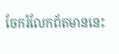ចែករំលែកព័តមាននេះ